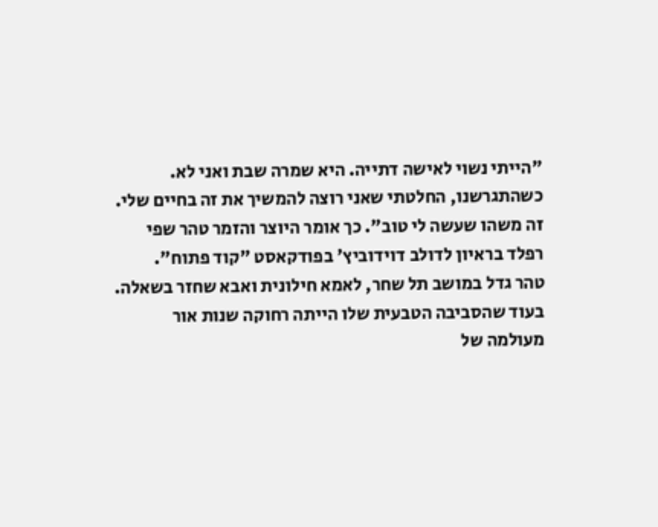"הייתי נשוי לאישה דתייה. היא שמרה שבת ואני לא. כשהתגרשנו, החלטתי שאני רוצה להמשיך את זה בחיים שלי. זה משהו שעשה לי טוב". כך אומר היוצר והזמר טהר שפי רפלד בראיון לדולב דוידוביץ' בפודקאסט "קוד פתוח".
טהר גדל במושב תל שחר, לאמא חילונית ואבא שחזר בשאלה. בעוד שהסביבה הטבעית שלו הייתה רחוקה שנות אור מעולמה של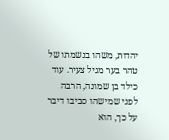יהדות, משהו בנשמתו של טהר בער מגיל צעיר. עוד כילד בן שמונה, הרבה לפני שמישהו סביבו דיבר על כך, הוא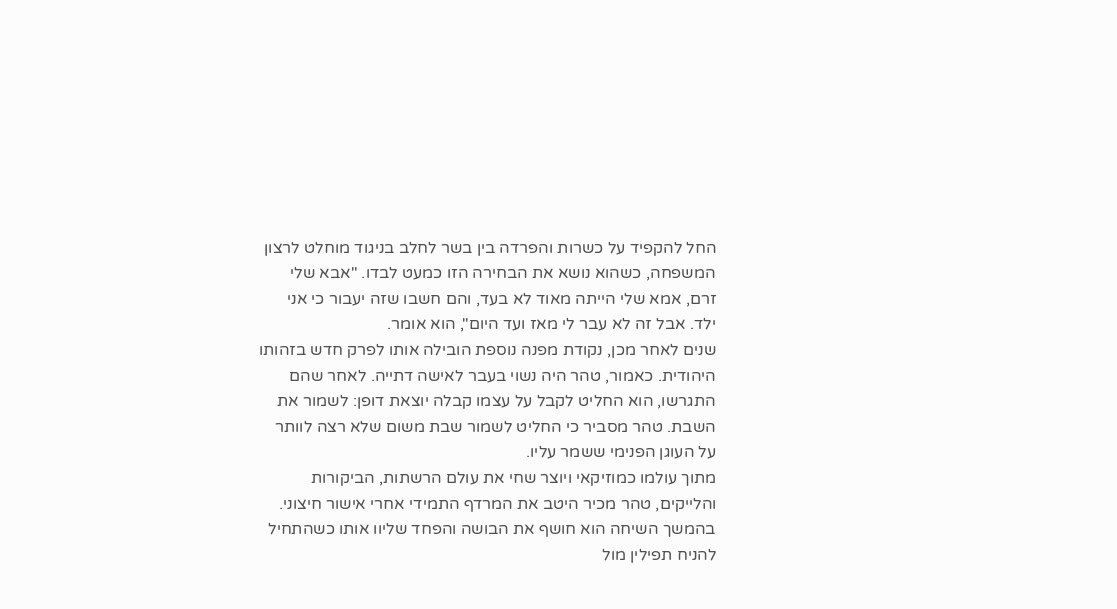החל להקפיד על כשרות והפרדה בין בשר לחלב בניגוד מוחלט לרצון המשפחה, כשהוא נושא את הבחירה הזו כמעט לבדו. "אבא שלי זרם, אמא שלי הייתה מאוד לא בעד, והם חשבו שזה יעבור כי אני ילד. אבל זה לא עבר לי מאז ועד היום", הוא אומר.
שנים לאחר מכן, נקודת מפנה נוספת הובילה אותו לפרק חדש בזהותו היהודית. כאמור, טהר היה נשוי בעבר לאישה דתייה. לאחר שהם התגרשו, הוא החליט לקבל על עצמו קבלה יוצאת דופן: לשמור את השבת. טהר מסביר כי החליט לשמור שבת משום שלא רצה לוותר על העוגן הפנימי ששמר עליו.
מתוך עולמו כמוזיקאי ויוצר שחי את עולם הרשתות, הביקורות והלייקים, טהר מכיר היטב את המרדף התמידי אחרי אישור חיצוני. בהמשך השיחה הוא חושף את הבושה והפחד שליוו אותו כשהתחיל להניח תפילין מול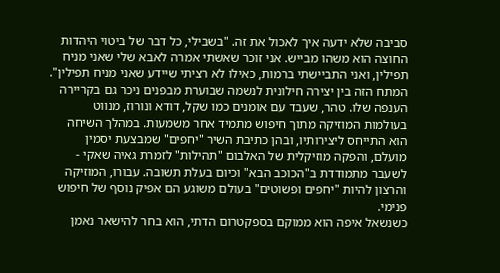סביבה שלא ידעה איך לאכול את זה. "בשבילי, כל דבר של ביטוי היהדות החוצה הוא משהו מבייש. אני זוכר שאשתי אמרה לאבא שלי שאני מניח תפילין, ואני התביישתי ברמות, כאילו לא רציתי שיידע שאני מניח תפילין".
המתח הזה בין יצירה חילונית לנשמה שבוערת מבפנים ניכר גם בקריירה הענפה שלו. טהר, שעבד עם אומנים כמו שקל, דודא ונורוז, מנווט בעולמות המוזיקה מתוך חיפוש מתמיד אחר משמעות. במהלך השיחה הוא התייחס ליצירותיו, ובהן כתיבת השיר "יחפים" שמבצעת יסמין מועלם, והפקה מוזיקלית של האלבום "תהילות" לזמרת גאיה שאקי - לשעבר מתמודדת ב"הכוכב הבא" וכיום בעלת תשובה. עבורו, המוזיקה והרצון להיות "יחפים ופשוטים" בעולם משוגע הם אפיק נוסף של חיפוש פנימי.
כשנשאל איפה הוא ממוקם בספקטרום הדתי, הוא בחר להישאר נאמן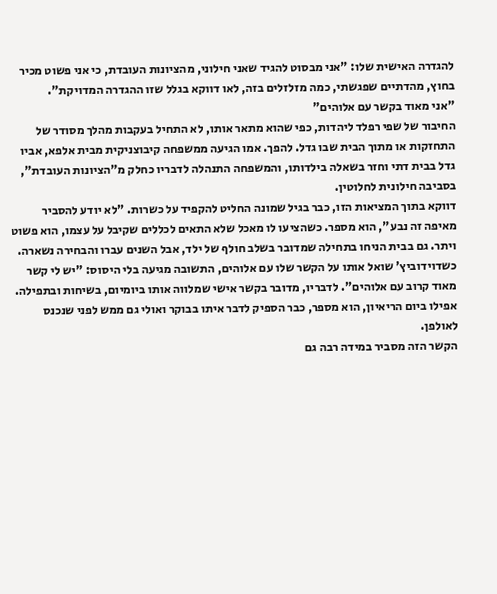להגדרה האישית שלו: "אני מבסוט להגיד שאני חילוני, מהציונות העובדת, כי אני פשוט מכיר בחוץ, מהדתיים שפגשתי, כמה מזלזלים בזה, לאו דווקא בגלל שזו ההגדרה המדויקת".
"אני מאוד בקשר עם אלוהים"
החיבור של שפי רפלד ליהדות, כפי שהוא מתאר אותו, לא התחיל בעקבות מהלך מסודר של התחזקות או מתוך הבית שבו גדל. להפך. אמו הגיעה ממשפחה קיבוצניקית מבית אלפא, אביו גדל בבית דתי וחזר בשאלה בילדותו, והמשפחה התנהלה לדבריו כחלק מ"הציונות העובדת", בסביבה חילונית לחלוטין.
דווקא בתוך המציאות הזו, כבר בגיל שמונה החליט להקפיד על כשרות. "לא יודע להסביר מאיפה זה נבע", הוא מספר. כשהציעו לו מאכל שלא התאים לכללים שקיבל על עצמו, הוא פשוט ויתר. גם בבית הניחו בתחילה שמדובר בשלב חולף של ילד, אבל השנים עברו והבחירה נשארה.
כשדוידוביץ' שואל אותו על הקשר שלו עם אלוהים, התשובה מגיעה בלי היסוס: "יש לי קשר מאוד קרוב עם אלוהים". לדבריו, מדובר בקשר אישי שמלווה אותו ביומיום, בשיחות ובתפילה. אפילו ביום הריאיון, הוא מספר, כבר הספיק לדבר איתו בבוקר ואולי גם ממש לפני שנכנס לאולפן.
הקשר הזה מסביר במידה רבה גם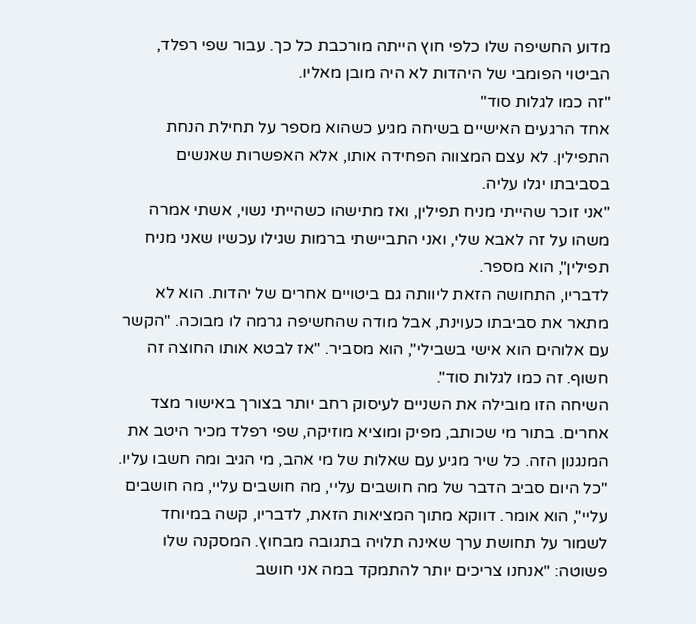מדוע החשיפה שלו כלפי חוץ הייתה מורכבת כל כך. עבור שפי רפלד, הביטוי הפומבי של היהדות לא היה מובן מאליו.
"זה כמו לגלות סוד"
אחד הרגעים האישיים בשיחה מגיע כשהוא מספר על תחילת הנחת התפילין. לא עצם המצווה הפחידה אותו, אלא האפשרות שאנשים בסביבתו יגלו עליה.
"אני זוכר שהייתי מניח תפילין, ואז מתישהו כשהייתי נשוי, אשתי אמרה משהו על זה לאבא שלי, ואני התביישתי ברמות שגילו עכשיו שאני מניח תפילין", הוא מספר.
לדבריו, התחושה הזאת ליוותה גם ביטויים אחרים של יהדות. הוא לא מתאר את סביבתו כעוינת, אבל מודה שהחשיפה גרמה לו מבוכה. "הקשר עם אלוהים הוא אישי בשבילי", הוא מסביר. "אז לבטא אותו החוצה זה חשוף. זה כמו לגלות סוד".
השיחה הזו מובילה את השניים לעיסוק רחב יותר בצורך באישור מצד אחרים. בתור מי שכותב, מפיק ומוציא מוזיקה, שפי רפלד מכיר היטב את המנגנון הזה. כל שיר מגיע עם שאלות של מי אהב, מי הגיב ומה חשבו עליו.
"כל היום סביב הדבר של מה חושבים עליי, מה חושבים עליי, מה חושבים עליי", הוא אומר. דווקא מתוך המציאות הזאת, לדבריו, קשה במיוחד לשמור על תחושת ערך שאינה תלויה בתגובה מבחוץ. המסקנה שלו פשוטה: "אנחנו צריכים יותר להתמקד במה אני חושב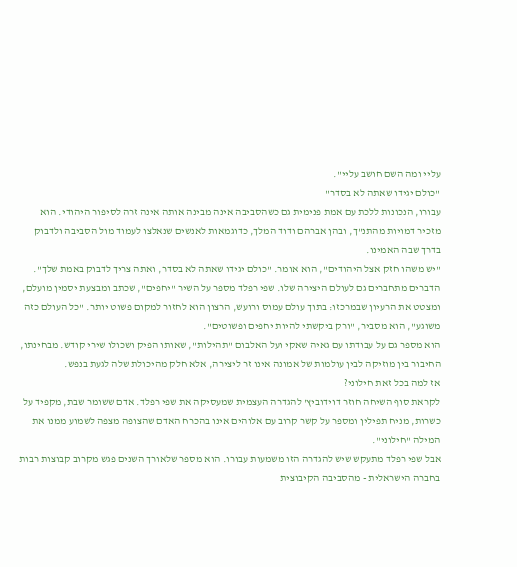עליי ומה השם חושב עליי".
"כולם יגידו שאתה לא בסדר"
עבורו, הנכונות ללכת עם אמת פנימית גם כשהסביבה אינה מבינה אותה אינה זרה לסיפור היהודי. הוא מזכיר דמויות מהתנ"ך, ובהן אברהם ודוד המלך, כדוגמאות לאנשים שנאלצו לעמוד מול הסביבה ולדבוק בדרך שבה האמינו.
"יש משהו חזק אצל היהודים", הוא אומר. "כולם יגידו שאתה לא בסדר, ואתה צריך לדבוק באמת שלך".
הדברים מתחברים גם לעולם היצירה שלו. שפי רפלד מספר על השיר "יחפים", שכתב ומבצעת יסמין מועלם, ומצטט את הרעיון שבמרכזו: בתוך עולם עמוס ורועש, הרצון הוא לחזור למקום פשוט יותר. "כל העולם כזה משוגע", הוא מסביר, "ורק ביקשתי להיות יחפים ופשוטים".
הוא מספר גם על עבודתו עם גאיה שאקי ועל האלבום "תהילות", שאותו הפיק ושכולו שירי קודש. מבחינתו, החיבור בין מוזיקה לבין עולמות של אמונה אינו זר ליצירה, אלא חלק מהיכולת שלה לגעת בנפש.
אז למה בכל זאת חילוני?
לקראת סוף השיחה חוזר דוידוביץ' להגדרה העצמית שמעסיקה את שפי רפלד. אדם ששומר שבת, מקפיד על כשרות, מניח תפילין ומספר על קשר קרוב עם אלוהים אינו בהכרח האדם שהצופה מצפה לשמוע ממנו את המילה "חילוני".
אבל שפי רפלד מתעקש שיש להגדרה הזו משמעות עבורו. הוא מספר שלאורך השנים פגש מקרוב קבוצות רבות בחברה הישראלית - מהסביבה הקיבוצית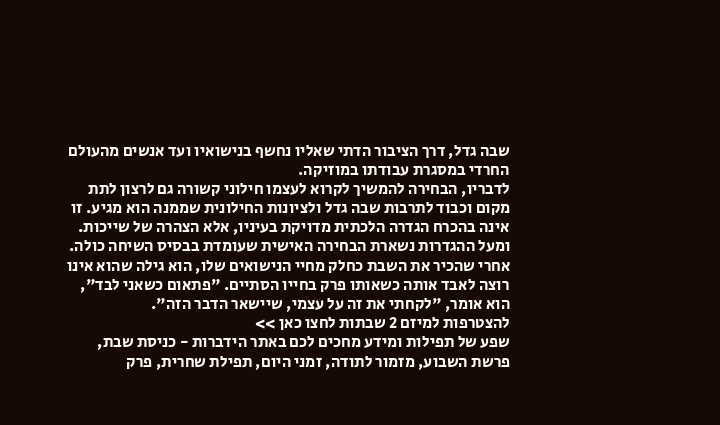שבה גדל, דרך הציבור הדתי שאליו נחשף בנישואיו ועד אנשים מהעולם החרדי במסגרת עבודתו במוזיקה.
לדבריו, הבחירה להמשיך לקרוא לעצמו חילוני קשורה גם לרצון לתת מקום וכבוד לתרבות שבה גדל ולציונות החילונית שממנה הוא מגיע. זו אינה בהכרח הגדרה הלכתית מדויקת בעיניו, אלא הצהרה של שייכות.
ומעל ההגדרות נשארת הבחירה האישית שעומדת בבסיס השיחה כולה. אחרי שהכיר את השבת כחלק מחיי הנישואים שלו, הוא גילה שהוא אינו רוצה לאבד אותה כשאותו פרק בחייו הסתיים. "פתאום כשאני לבד", הוא אומר, "לקחתי את זה על עצמי, שיישאר הדבר הזה".
להצטרפות למיזם 2 שבתות לחצו כאן >>
שפע של תפילות ומידע מחכים לכם באתר הידברות - כניסת שבת, פרשת השבוע, מזמור לתודה, זמני היום, תפילת שחרית, פרק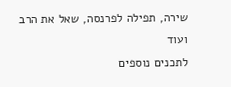שירה, תפילה לפרנסה, שאל את הרב ועוד
לתכנים נוספים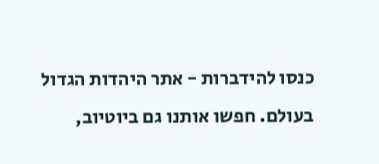כנסו להידברות - אתר היהדות הגדול בעולם. חפשו אותנו גם ביוטיוב,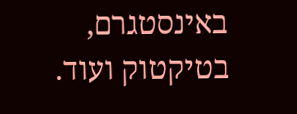באינסטגרם, בטיקטוק ועוד.